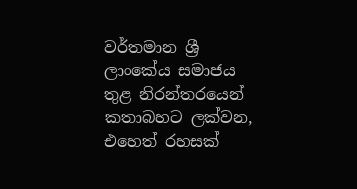වර්තමාන ශ්‍රී ලාංකේය සමාජය තුළ නිරන්තරයෙන් කතාබහට ලක්වන, එහෙත් රහසක්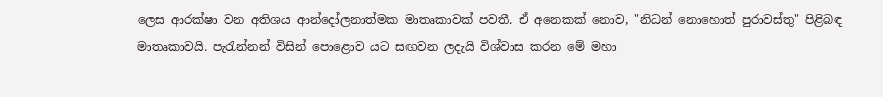ලෙස ආරක්ෂා වන අතිශය ආන්දෝලනාත්මක මාතෘකාවක් පවතී. ඒ අනෙකක් නොව, "නිධන් නොහොත් පුරාවස්තු" පිළිබඳ මාතෘකාවයි. පැරැන්නන් විසින් පොළොව යට සඟවන ලදැයි විශ්වාස කරන මේ මහා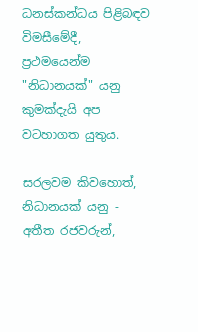ධනස්කන්ධය පිළිබඳව විමසීමේදී, ප්‍රථමයෙන්ම "නිධානයක්" යනු කුමක්දැයි අප වටහාගත යුතුය.

සරලවම කිවහොත්, නිධානයක් යනු - අතීත රජවරුන්,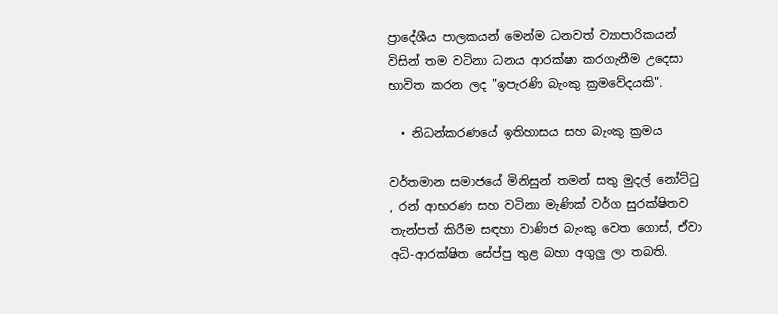ප්‍රාදේශීය පාලකයන් මෙන්ම ධනවත් ව්‍යාපාරිකයන් විසින් තම වටිනා ධනය ආරක්ෂා කරගැනීම උදෙසා භාවිත කරන ලද "ඉපැරණි බැංකු ක්‍රමවේදයකි".

  • නිධන්කරණයේ ඉතිහාසය සහ බැංකු ක්‍රමය

වර්තමාන සමාජයේ මිනිසුන් තමන් සතු මුදල් නෝට්ටු , රන් ආභරණ සහ වටිනා මැණික් වර්ග සුරක්ෂිතව තැන්පත් කිරීම සඳහා වාණිජ බැංකු වෙත ගොස්, ඒවා අධි-ආරක්ෂිත සේප්පු තුළ බහා අගුලු ලා තබති.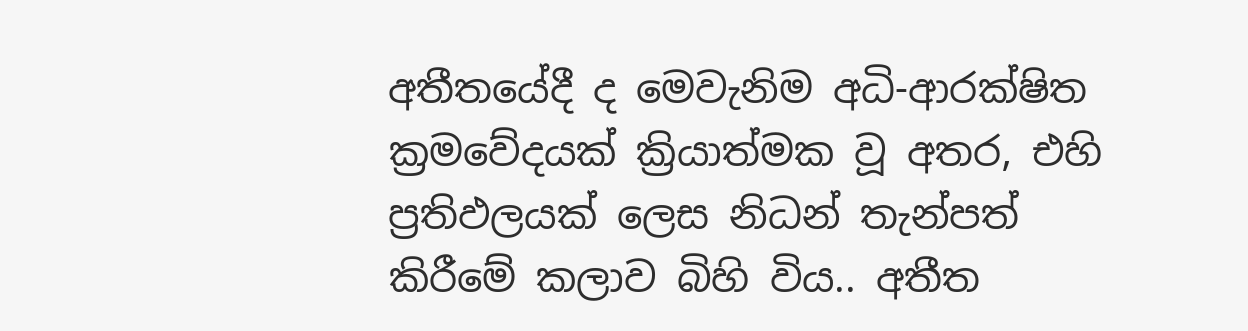අතීතයේදී ද මෙවැනිම අධි-ආරක්ෂිත ක්‍රමවේදයක් ක්‍රියාත්මක වූ අතර, එහි ප්‍රතිඵලයක් ලෙස නිධන් තැන්පත් කිරීමේ කලාව බිහි විය.. අතීත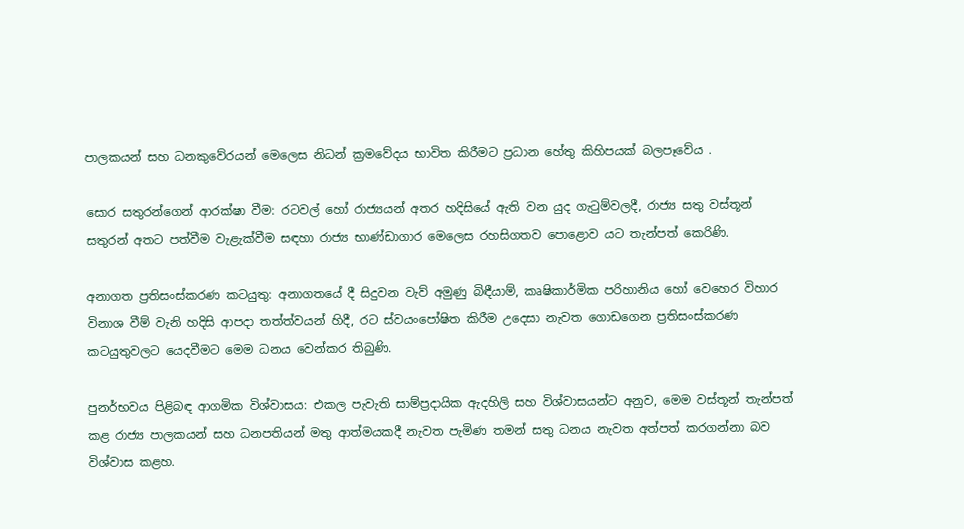පාලකයන් සහ ධනකුවේරයන් මෙලෙස නිධන් ක්‍රමවේදය භාවිත කිරීමට ප්‍රධාන හේතු කිහිපයක් බලපෑවේය .

සොර සතුරන්ගෙන් ආරක්ෂා වීම: රටවල් හෝ රාජ්‍යයන් අතර හදිසියේ ඇති වන යුද ගැටුම්වලදී, රාජ්‍ය සතු වස්තූන් සතුරන් අතට පත්වීම වැළැක්වීම සඳහා රාජ්‍ය භාණ්ඩාගාර මෙලෙස රහසිගතව පොළොව යට තැන්පත් කෙරිණි.

අනාගත ප්‍රතිසංස්කරණ කටයුතු: අනාගතයේ දී සිදුවන වැව් අමුණු බිඳීයාම්, කෘෂිකාර්මික පරිහානිය හෝ වෙහෙර විහාර විනාශ වීම් වැනි හදිසි ආපදා තත්ත්වයන් හිදී, රට ස්වයංපෝෂිත කිරීම උදෙසා නැවත ගොඩගෙන ප්‍රතිසංස්කරණ කටයුතුවලට යෙදවීමට මෙම ධනය වෙන්කර තිබුණි.

පුනර්භවය පිළිබඳ ආගමික විශ්වාසය: එකල පැවැති සාම්ප්‍රදායික ඇදහිලි සහ විශ්වාසයන්ට අනුව, මෙම වස්තූන් තැන්පත් කළ රාජ්‍ය පාලකයන් සහ ධනපතියන් මතු ආත්මයකදී නැවත පැමිණ තමන් සතු ධනය නැවත අත්පත් කරගන්නා බව විශ්වාස කළහ.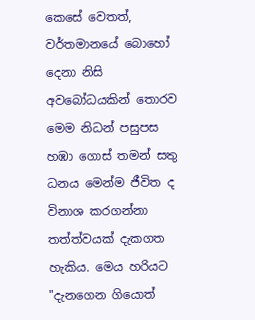කෙසේ වෙතත්, වර්තමානයේ බොහෝ දෙනා නිසි අවබෝධයකින් තොරව මෙම නිධන් පසුපස හඹා ගොස් තමන් සතු ධනය මෙන්ම ජීවිත ද විනාශ කරගන්නා තත්ත්වයක් දැකගත හැකිය. මෙය හරියට "දැනගෙන ගියොත්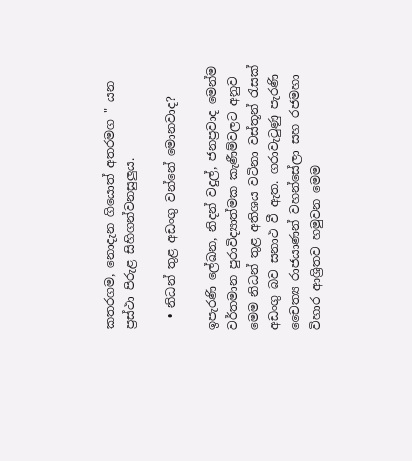කතරගම, නොදැන ගියොත් අතරමග " යන ප්‍රස්ථා පිරුළ සිහිගන්වනසුලුය.

  • නිධන් තුළ අඩංගු වන්නේ මොනවාද?

ඉපැරණි ලේඛන, නිදන් වදුල්, ජනප්‍රවාද මෙන්ම වර්තමාන පුරාවිද්‍යාත්මක කැණීම්වලට අනුව මෙම නිධන් තුළ අතිශය වටිනා වස්තූන් රැසක් අඩංගු බව සනාථ වී ඇත. ගරාවැටුණු පැරණි චෛත්‍ය රාජයාණන් වහන්සේලා සහ රජමහා විහාර ආශ්‍රිතව හමුවන මෙම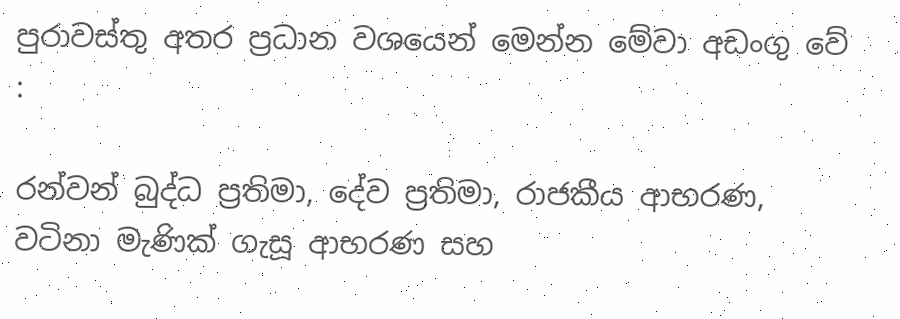පුරාවස්තු අතර ප්‍රධාන වශයෙන් මෙන්න මේවා අඩංගු වේ :

රන්වන් බුද්ධ ප්‍රතිමා, දේව ප්‍රතිමා, රාජකීය ආභරණ, වටිනා මැණික් ගැසූ ආභරණ සහ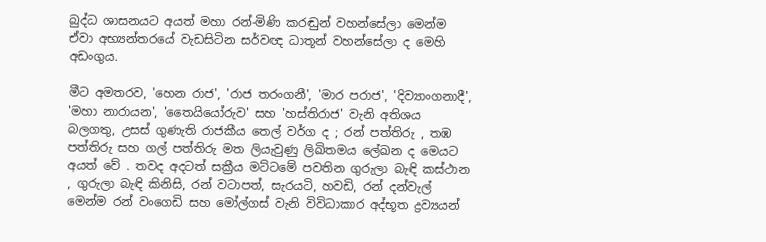බුද්ධ ශාසනයට අයත් මහා රන්-මිණි කරඬුන් වහන්සේලා මෙන්ම ඒවා අභ්‍යන්තරයේ වැඩසිටින සර්වඥ ධාතූන් වහන්සේලා ද මෙහි අඩංගුය.

මීට අමතරව, 'හෙන රාජ', 'රාජ තරංගනී', 'මාර පරාජ', 'දිව්‍යාංගනාදී', 'මහා නාරායන', 'තෛයියෝරුව' සහ 'හස්තිරාජ' වැනි අතිශය බලගතු, උසස් ගුණැති රාජකීය තෙල් වර්ග ද ; රන් පත්තිරු , තඹ පත්තිරු සහ ගල් පත්තිරු මත ලියැවුණු ලිඛිතමය ලේඛන ද මෙයට අයත් වේ . තවද අදටත් සක්‍රීය මට්ටමේ පවතින ගුරුලා බැඳි කස්ථාන , ගුරුලා බැඳි කිනිසි, රන් වටාපත්, සැරයටි, හවඩි, රන් දන්වැල් මෙන්ම රන් වංගෙඩි සහ මෝල්ගස් වැනි විවිධාකාර අද්භූත ද්‍රව්‍යයන්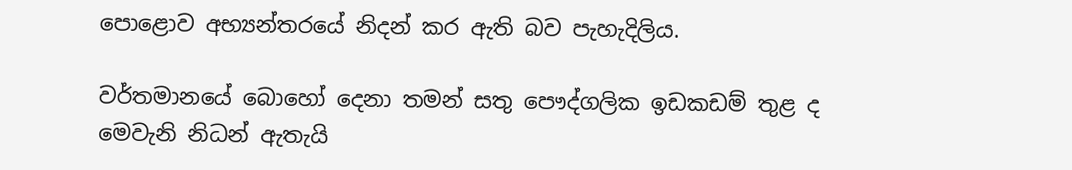පොළොව අභ්‍යන්තරයේ නිදන් කර ඇති බව පැහැදිලිය.

වර්තමානයේ බොහෝ දෙනා තමන් සතු පෞද්ගලික ඉඩකඩම් තුළ ද මෙවැනි නිධන් ඇතැයි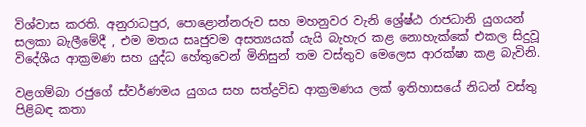විශ්වාස කරති. අනුරාධපුර, පොළොන්නරුව සහ මහනුවර වැනි ශ්‍රේෂ්ඨ රාජධානි යුගයන් සලකා බැලීමේදී , එම මතය සෘජුවම අසත්‍යයක් යැයි බැහැර කළ නොහැක්කේ එකල සිදුවූ විදේශීය ආක්‍රමණ සහ යුද්ධ හේතුවෙන් මිනිසුන් තම වස්තුව මෙලෙස ආරක්ෂා කළ බැවිනි.

වළගම්බා රජුගේ ස්වර්ණමය යුගය සහ සත්ද්‍රවිඩ ආක්‍රමණය ලක් ඉතිහාසයේ නිධන් වස්තු පිළිබඳ කතා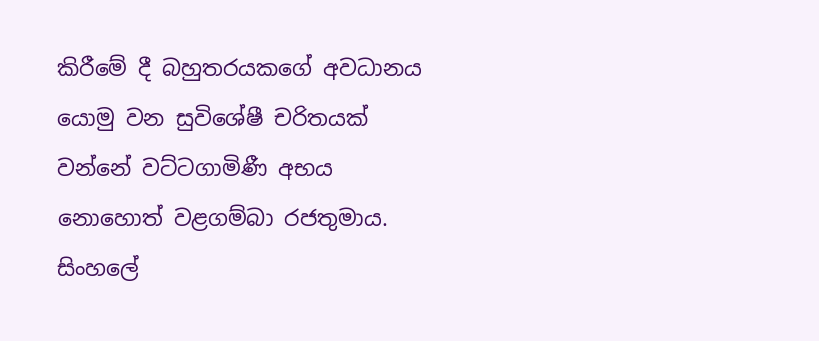කිරීමේ දී බහුතරයකගේ අවධානය යොමු වන සුවිශේෂී චරිතයක් වන්නේ වට්ටගාමිණී අභය නොහොත් වළගම්බා රජතුමාය. සිංහලේ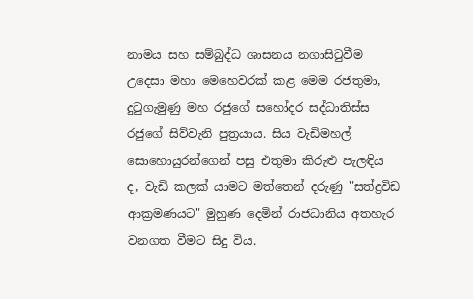නාමය සහ සම්බුද්ධ ශාසනය නගාසිටුවීම උදෙසා මහා මෙහෙවරක් කළ මෙම රජතුමා, දුටුගැමුණු මහ රජුගේ සහෝදර සද්ධාතිස්ස රජුගේ සිව්වැනි පුත්‍රයාය. සිය වැඩිමහල් සොහොයුරන්ගෙන් පසු එතුමා කිරුළු පැලඳිය ද, වැඩි කලක් යාමට මත්තෙන් දරුණු "සත්ද්‍රවිඩ ආක්‍රමණයට" මුහුණ දෙමින් රාජධානිය අතහැර වනගත වීමට සිදු විය.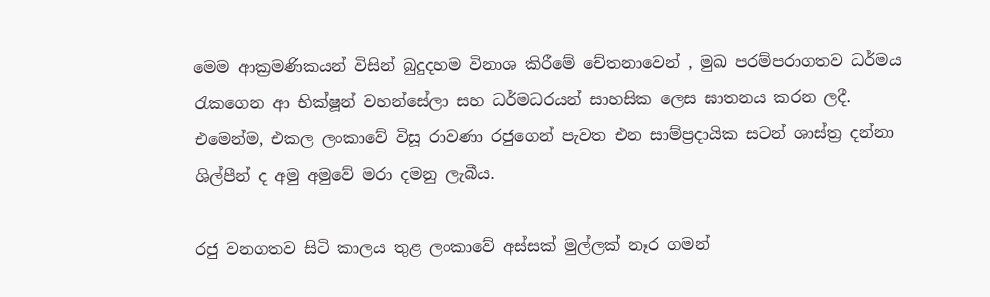මෙම ආක්‍රමණිකයන් විසින් බුදුදහම විනාශ කිරීමේ චේතනාවෙන් , මුඛ පරම්පරාගතව ධර්මය රැකගෙන ආ භික්ෂූන් වහන්සේලා සහ ධර්මධරයන් සාහසික ලෙස ඝාතනය කරන ලදී. එමෙන්ම, එකල ලංකාවේ විසූ රාවණා රජුගෙන් පැවත එන සාම්ප්‍රදායික සටන් ශාස්ත්‍ර දන්නා ශිල්පීන් ද අමු අමුවේ මරා දමනු ලැබීය.

රජු වනගතව සිටි කාලය තුළ ලංකාවේ අස්සක් මුල්ලක් නෑර ගමන්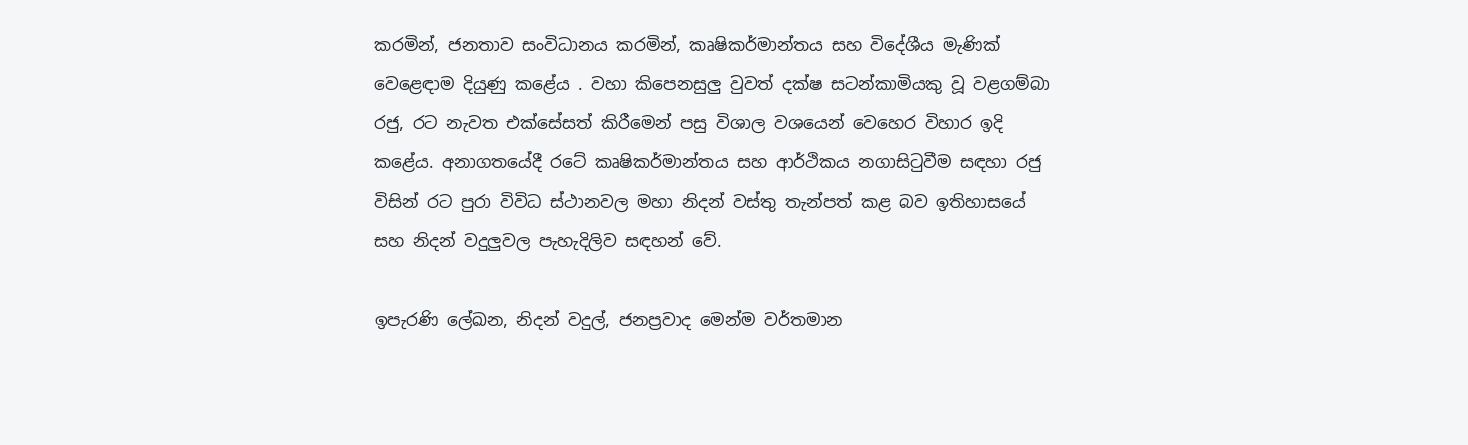කරමින්, ජනතාව සංවිධානය කරමින්, කෘෂිකර්මාන්තය සහ විදේශීය මැණික් වෙළෙඳාම දියුණු කළේය . වහා කිපෙනසුලු වුවත් දක්ෂ සටන්කාමියකු වූ වළගම්බා රජු, රට නැවත එක්සේසත් කිරීමෙන් පසු විශාල වශයෙන් වෙහෙර විහාර ඉදි කළේය. අනාගතයේදී රටේ කෘෂිකර්මාන්තය සහ ආර්ථිකය නගාසිටුවීම සඳහා රජු විසින් රට පුරා විවිධ ස්ථානවල මහා නිදන් වස්තු තැන්පත් කළ බව ඉතිහාසයේ සහ නිදන් වදුලුවල පැහැදිලිව සඳහන් වේ.

ඉපැරණි ලේඛන, නිදන් වදුල්, ජනප්‍රවාද මෙන්ම වර්තමාන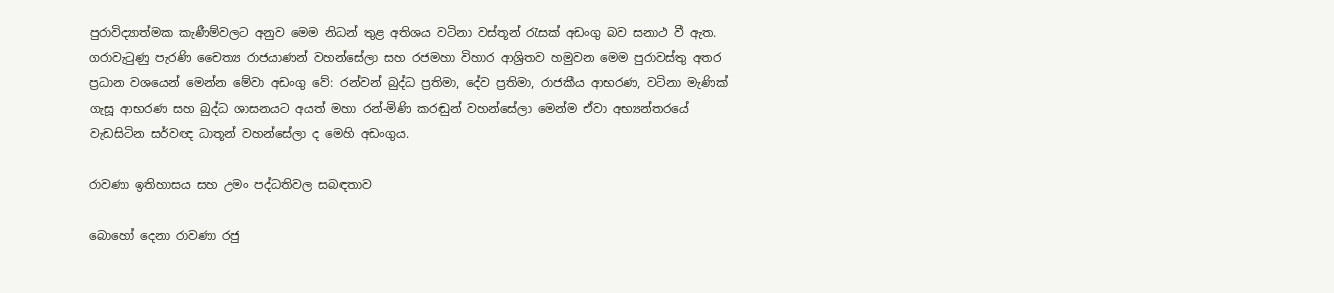පුරාවිද්‍යාත්මක කැණීම්වලට අනුව මෙම නිධන් තුළ අතිශය වටිනා වස්තූන් රැසක් අඩංගු බව සනාථ වී ඇත. ගරාවැටුණු පැරණි චෛත්‍ය රාජයාණන් වහන්සේලා සහ රජමහා විහාර ආශ්‍රිතව හමුවන මෙම පුරාවස්තු අතර ප්‍රධාන වශයෙන් මෙන්න මේවා අඩංගු වේ: රන්වන් බුද්ධ ප්‍රතිමා, දේව ප්‍රතිමා, රාජකීය ආභරණ, වටිනා මැණික් ගැසූ ආභරණ සහ බුද්ධ ශාසනයට අයත් මහා රන්-මිණි කරඬුන් වහන්සේලා මෙන්ම ඒවා අභ්‍යන්තරයේ වැඩසිටින සර්වඥ ධාතූන් වහන්සේලා ද මෙහි අඩංගුය.

රාවණා ඉතිහාසය සහ උමං පද්ධතිවල සබඳතාව

බොහෝ දෙනා රාවණා රජු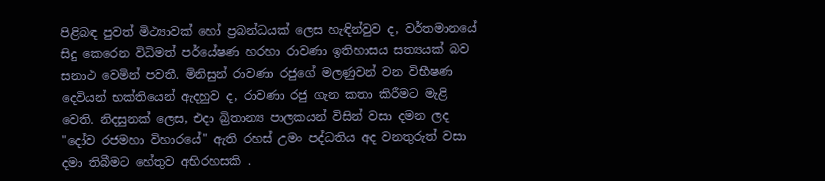පිළිබඳ පුවත් මිථ්‍යාවක් හෝ ප්‍රබන්ධයක් ලෙස හැඳින්වුව ද, වර්තමානයේ සිදු කෙරෙන විධිමත් පර්‌යේෂණ හරහා රාවණා ඉතිහාසය සත්‍යයක් බව සනාථ වෙමින් පවතී. මිනිසුන් රාවණා රජුගේ මලණුවන් වන විභීෂණ දෙවියන් භක්තියෙන් ඇදහුව ද, රාවණා රජු ගැන කතා කිරීමට මැළි වෙති. නිදසුනක් ලෙස, එදා බ්‍රිතාන්‍ය පාලකයන් විසින් වසා දමන ලද "දෝව රජමහා විහාරයේ" ඇති රහස් උමං පද්ධතිය අද වනතුරුත් වසා දමා තිබීමට හේතුව අභිරහසකි .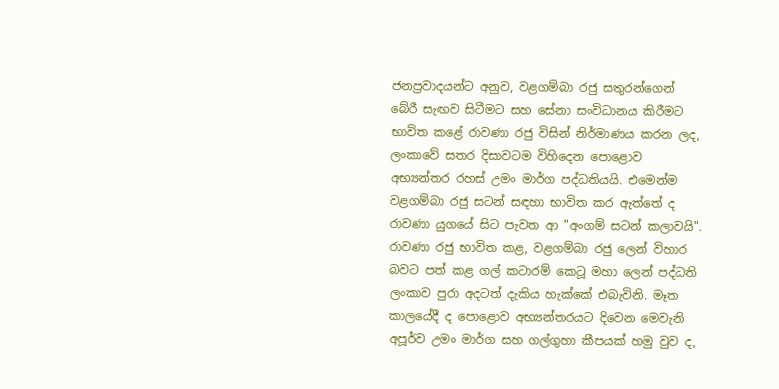ජනප්‍රවාදයන්ට අනුව, වළගම්බා රජු සතුරන්ගෙන් බේරී සැඟව සිටීමට සහ සේනා සංවිධානය කිරීමට භාවිත කළේ රාවණා රජු විසින් නිර්මාණය කරන ලද, ලංකාවේ සතර දිසාවටම විහිදෙන පොළොව අභ්‍යන්තර රහස් උමං මාර්ග පද්ධතියයි. එමෙන්ම වළගම්බා රජු සටන් සඳහා භාවිත කර ඇත්තේ ද රාවණා යුගයේ සිට පැවත ආ "අංගම් සටන් කලාවයි". රාවණා රජු භාවිත කළ, වළගම්බා රජු ලෙන් විහාර බවට පත් කළ ගල් කටාරම් කෙටූ මහා ලෙන් පද්ධති ලංකාව පුරා අදටත් දැකිය හැක්කේ එබැවිනි. මෑත කාලයේදී ද පොළොව අභ්‍යන්තරයට දිවෙන මෙවැනි අපූර්ව උමං මාර්ග සහ ගල්ගුහා කීපයක් හමු වුව ද,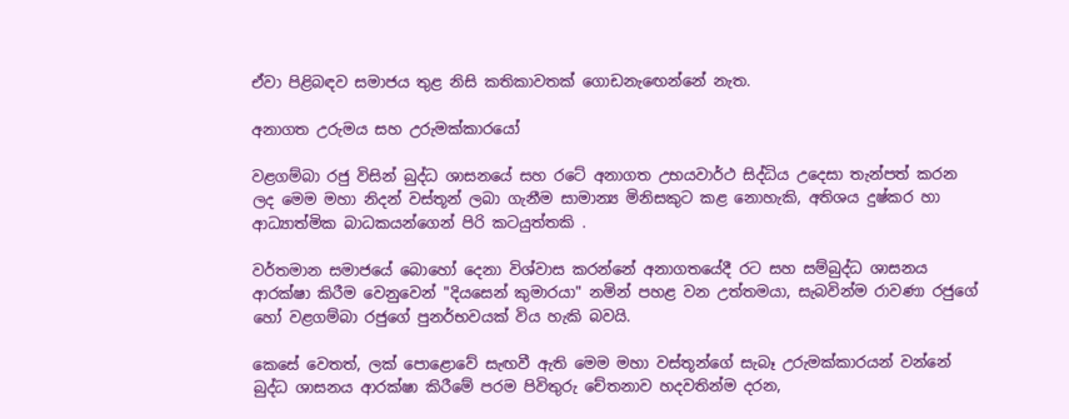ඒවා පිළිබඳව සමාජය තුළ නිසි කතිකාවතක් ගොඩනැඟෙන්නේ නැත.

අනාගත උරුමය සහ උරුමක්කාරයෝ

වළගම්බා රජු විසින් බුද්ධ ශාසනයේ සහ රටේ අනාගත උභයවාර්ථ සිද්ධිය උදෙසා තැන්පත් කරන ලද මෙම මහා නිදන් වස්තූන් ලබා ගැනීම සාමාන්‍ය මිනිසකුට කළ නොහැකි, අතිශය දුෂ්කර හා ආධ්‍යාත්මික බාධකයන්ගෙන් පිරි කටයුත්තකි .

වර්තමාන සමාජයේ බොහෝ දෙනා විශ්වාස කරන්නේ අනාගතයේදී රට සහ සම්බුද්ධ ශාසනය ආරක්ෂා කිරීම වෙනුවෙන් "දියසෙන් කුමාරයා" නමින් පහළ වන උත්තමයා, සැබවින්ම රාවණා රජුගේ හෝ වළගම්බා රජුගේ පුනර්භවයක් විය හැකි බවයි.

කෙසේ වෙතත්, ලක් පොළොවේ සැඟවී ඇති මෙම මහා වස්තූන්ගේ සැබෑ උරුමක්කාරයන් වන්නේ බුද්ධ ශාසනය ආරක්ෂා කිරීමේ පරම පිවිතුරු චේතනාව හදවතින්ම දරන,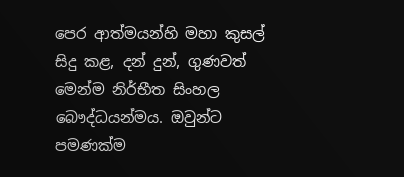පෙර ආත්මයන්හි මහා කුසල් සිදු කළ, දන් දුන්, ගුණවත් මෙන්ම නිර්භීත සිංහල බෞද්ධයන්මය. ඔවුන්ට පමණක්ම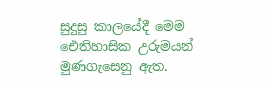සුදුසු කාලයේදී මෙම ඓතිහාසික උරුමයන් මුණගැසෙනු ඇත.